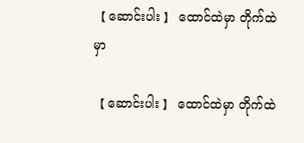【 ဆောင်းပါး 】 ထောင်ထဲမှာ တိုက်ထဲမှာ

【 ဆောင်းပါး 】 ထောင်ထဲမှာ တိုက်ထဲ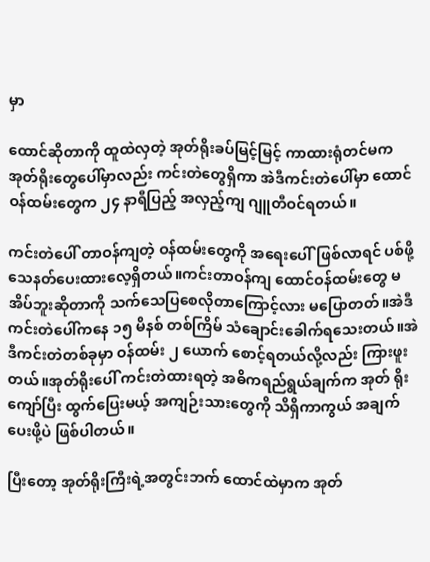မှာ

ထောင်ဆိုတာကို ထူထဲလှတဲ့ အုတ်ရိုးခပ်မြင့်မြင့် ကာထားရုံတင်မက အုတ်ရိုးတွေပေါ်မှာလည်း ကင်းတဲတွေရှိကာ အဲဒီကင်းတဲပေါ်မှာ ထောင်ဝန်ထမ်းတွေက ၂၄ နာရီပြည့် အလှည့်ကျ ဂျူတီဝင်ရတယ်။

ကင်းတဲပေါ် တာဝန်ကျတဲ့ ဝန်ထမ်းတွေကို အရေးပေါ်ဖြစ်လာရင် ပစ်ဖို့ သေနတ်ပေးထားလေ့ရှိတယ်။ကင်းတာဝန်ကျ ထောင်ဝန်ထမ်းတွေ မအိပ်ဘူးဆိုတာကို သက်သေပြစေလိုတာကြောင့်လား မပြောတတ်။အဲဒီကင်းတဲပေါ်ကနေ ၁၅ မိနစ် တစ်ကြိမ် သံချောင်းခေါက်ရသေးတယ်။အဲဒီကင်းတဲတစ်ခုမှာ ဝန်ထမ်း ၂ ယောက် စောင့်ရတယ်လို့လည်း ကြားဖူးတယ်။အုတ်ရိုးပေါ် ကင်းတဲထားရတဲ့ အဓိကရည်ရွယ်ချက်က အုတ် ရိုးကျော်ပြီး ထွက်ပြေးမယ့် အကျဉ်းသားတွေကို သိရှိကာကွယ် အချက်ပေးဖို့ပဲ ဖြစ်ပါတယ်။

ပြီးတော့ အုတ်ရိုးကြီးရဲ့အတွင်းဘက် ထောင်ထဲမှာက အုတ်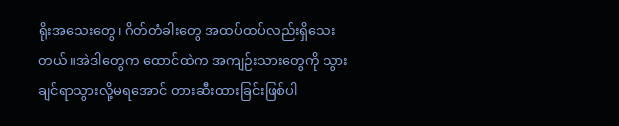ရိုးအသေးတွေ၊ ဂိတ်တံခါးတွေ အထပ်ထပ်လည်းရှိသေးတယ်။အဲဒါတွေက ထောင်ထဲက အကျဉ်းသားတွေကို သွားချင်ရာသွားလို့မရအောင် တားဆီးထားခြင်းဖြစ်ပါ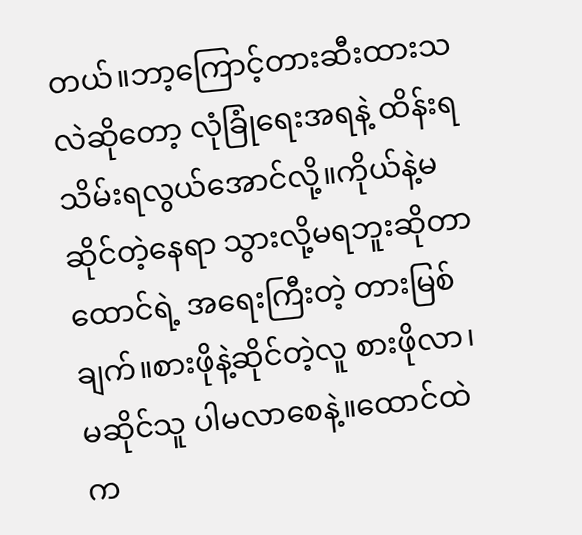တယ်။ဘာ့ကြောင့်တားဆီးထားသလဲဆိုတော့ လုံခြုံရေးအရနဲ့ ထိန်းရသိမ်းရလွယ်အောင်လို့။ကိုယ်နဲ့မဆိုင်တဲ့နေရာ သွားလို့မရဘူးဆိုတာ ထောင်ရဲ့ အရေးကြီးတဲ့ တားမြစ်ချက်။စားဖိုနဲ့ဆိုင်တဲ့လူ စားဖိုလာ၊ မဆိုင်သူ ပါမလာစေနဲ့။ထောင်ထဲက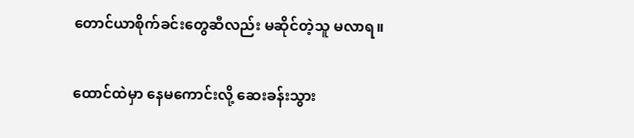တောင်ယာစိုက်ခင်းတွေဆီလည်း မဆိုင်တဲ့သူ မလာရ။

ထောင်ထဲမှာ နေမကောင်းလို့ ဆေးခန်းသွား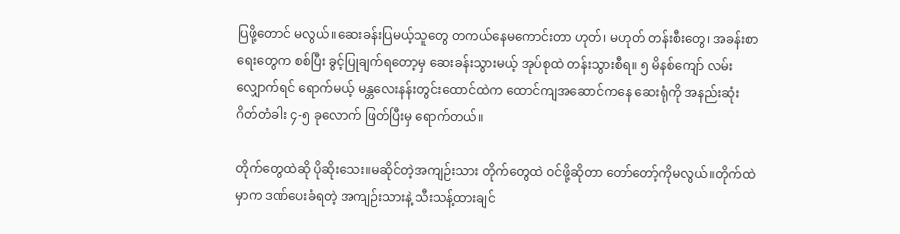ပြဖို့တောင် မလွယ်။ဆေးခန်းပြမယ့်သူတွေ တကယ်နေမကောင်းတာ ဟုတ်၊ မဟုတ် တန်းစီးတွေ၊ အခန်းစာရေးတွေက စစ်ပြီး ခွင့်ပြုချက်ရတော့မှ ဆေးခန်းသွားမယ့် အုပ်စုထဲ တန်းသွားစီရ။ ၅ မိနစ်ကျော် လမ်းလျှောက်ရင် ရောက်မယ့် မန္တလေးနန်းတွင်းထောင်ထဲက ထောင်ကျအဆောင်ကနေ ဆေးရုံကို အနည်းဆုံး ဂိတ်တံခါး ၄-၅ ခုလောက် ဖြတ်ပြီးမှ ရောက်တယ်။

တိုက်တွေထဲဆို ပိုဆိုးသေး။မဆိုင်တဲ့အကျဉ်းသား တိုက်တွေထဲ ဝင်ဖို့ဆိုတာ တော်တော့်ကိုမလွယ်။တိုက်ထဲမှာက ဒဏ်ပေးခံရတဲ့ အကျဉ်းသားနဲ့ သီးသန့်ထားချင်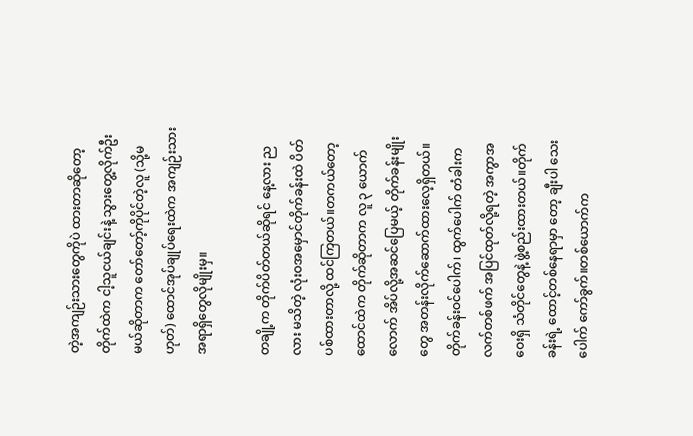တဲ့အကျဉ်းသားတွေကိုပဲ ထားတာဆိုတော့ တိုက်ထဲက ငါ့သူငယ်ချင်းနဲ့ သွားတွေ့လိုက်ဦးမယ်ဆိုတာက တော်တော့်ကိုပိုင်တဲ့လူ (သို့မဟုတ်) ထောင်အုပ်ချုပ်ရေးထဲက အကျဉ်းသားအရာရှိတွေလိုမျိုးမှ။

တချို့က တိုက်ပိတ်တယ်ဆိုရင် နေ့လား ညလား မသိတဲ့ လုံးဝအမှောင်တိုက်ခန်းထဲ ပိတ်ပစ်ထားတာလို့ ထင်ကြတယ်။တကယ်တော့ ထောင်ထဲက တိုက်ဆိုတာက လူ ၃ ယောက်လောက် အိပ်လို့အဆင်ပြေမယ့် တိုက်ခန်းမျိုးတွေ အတန်းလိုက်ဆောက်ထားလေ့ရှိတယ်။တိုက်ခန်းဝင်ပေါက်၊ ထွက်ပေါက် တံခါးက လက်တစ်ဖက် အပြင်ထုတ်လို့ရတဲ့ အကွာအဝေးရှိ သံတိုင်တွေနဲ့ ဖွဲ့စည်းထားတယ်။တိုက်ခန်းရဲ့ ထောင့်တစ်နေရာမှာ တော့ ချီးပါ သေးပေါက် ကော်ခွက်။တစ်ယောက်က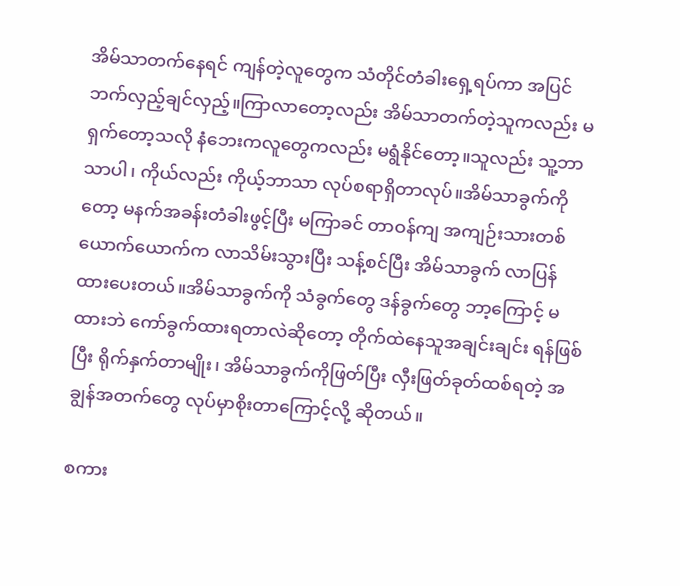အိမ်သာတက်နေရင် ကျန်တဲ့လူတွေက သံတိုင်တံခါးရှေ့ရပ်ကာ အပြင်ဘက်လှည့်ချင်လှည့်။ကြာလာတော့လည်း အိမ်သာတက်တဲ့သူကလည်း မရှက်တော့သလို နံဘေးကလူတွေကလည်း မရွံနိုင်တော့။သူလည်း သူ့ဘာသာပါ၊ ကိုယ်လည်း ကိုယ့်ဘာသာ လုပ်စရာရှိတာလုပ်။အိမ်သာခွက်ကိုတော့ မနက်အခန်းတံခါးဖွင့်ပြီး မကြာခင် တာဝန်ကျ အကျဉ်းသားတစ်ယောက်ယောက်က လာသိမ်းသွားပြီး သန့်စင်ပြီး အိမ်သာခွက် လာပြန်ထားပေးတယ်။အိမ်သာခွက်ကို သံခွက်တွေ ဒန်ခွက်တွေ ဘာ့ကြောင့် မထားဘဲ ကော်ခွက်ထားရတာလဲဆိုတော့ တိုက်ထဲနေသူအချင်းချင်း ရန်ဖြစ်ပြီး ရိုက်နှက်တာမျိုး၊ အိမ်သာခွက်ကိုဖြတ်ပြီး လှီးဖြတ်ခုတ်ထစ်ရတဲ့ အချွန်အတက်တွေ လုပ်မှာစိုးတာကြောင့်လို့ ဆိုတယ်။

စကား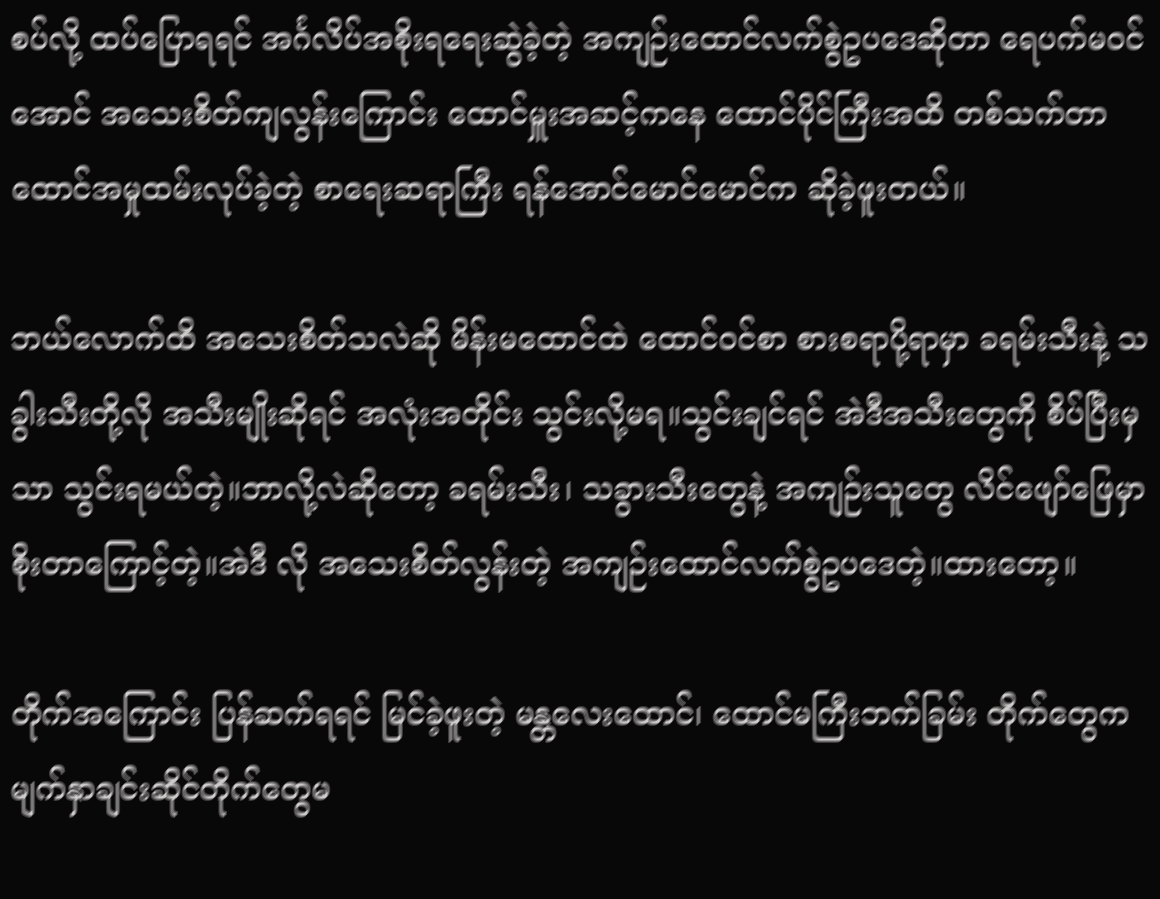စပ်လို့ ထပ်ပြောရရင် အင်္ဂလိပ်အစိုးရရေးဆွဲခဲ့တဲ့ အကျဉ်းထောင်လက်စွဲဥပဒေဆိုတာ ရေပက်မဝင်အောင် အသေးစိတ်ကျလွန်းကြောင်း ထောင်မှူးအဆင့်ကနေ ထောင်ပိုင်ကြီးအထိ တစ်သက်တာ ထောင်အမှုထမ်းလုပ်ခဲ့တဲ့ စာရေးဆရာကြီး ရန်အောင်မောင်မောင်က ဆိုခဲ့ဖူးတယ်။

ဘယ်လောက်ထိ အသေးစိတ်သလဲဆို မိန်းမထောင်ထဲ ထောင်ဝင်စာ စားစရာပို့ရာမှာ ခရမ်းသီးနဲ့ သခွါးသီးတို့လို အသီးမျိုးဆိုရင် အလုံးအတိုင်း သွင်းလို့မရ။သွင်းချင်ရင် အဲဒီအသီးတွေကို စိပ်ပြီးမှသာ သွင်းရမယ်တဲ့။ဘာလို့လဲဆိုတော့ ခရမ်းသီး၊ သခွားသီးတွေနဲ့ အကျဉ်းသူတွေ လိင်ဖျော်ဖြေမှာ စိုးတာကြောင့်တဲ့။အဲဒီ လို အသေးစိတ်လွန်းတဲ့ အကျဉ်းထောင်လက်စွဲဥပဒေတဲ့။ထားတော့။

တိုက်အကြောင်း ပြန်ဆက်ရရင် မြင်ခဲ့ဖူးတဲ့ မန္တလေးထောင်၊ ထောင်မကြီးဘက်ခြမ်း တိုက်တွေက မျက်နှာချင်းဆိုင်တိုက်တွေမ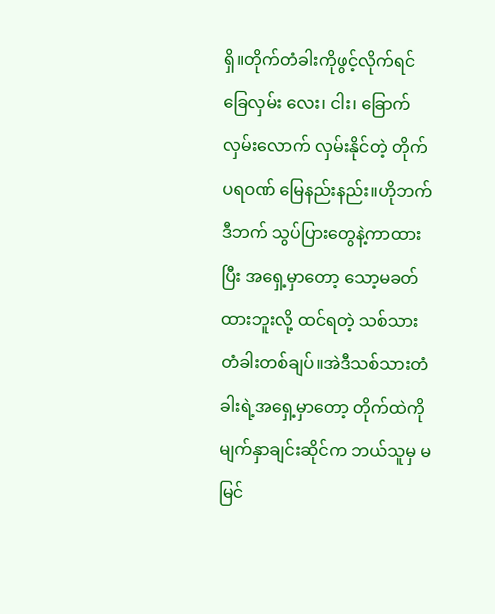ရှိ။တိုက်တံခါးကိုဖွင့်လိုက်ရင် ခြေလှမ်း လေး၊ ငါး၊ ခြောက်လှမ်းလောက် လှမ်းနိုင်တဲ့ တိုက်ပရဝဏ် မြေနည်းနည်း။ဟိုဘက်ဒီဘက် သွပ်ပြားတွေနဲ့ကာထားပြီး အရှေ့မှာတော့ သော့မခတ်ထားဘူးလို့ ထင်ရတဲ့ သစ်သားတံခါးတစ်ချပ်။အဲဒီသစ်သားတံခါးရဲ့အရှေ့မှာတော့ တိုက်ထဲကို မျက်နှာချင်းဆိုင်က ဘယ်သူမှ မမြင်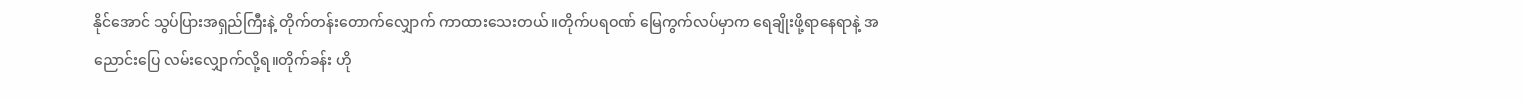နိုင်အောင် သွပ်ပြားအရှည်ကြီးနဲ့ တိုက်တန်းတောက်လျှောက် ကာထားသေးတယ်။တိုက်ပရဝဏ် မြေကွက်လပ်မှာက ရေချိုးဖို့ရာနေရာနဲ့ အညောင်းပြေ လမ်းလျှောက်လို့ရ။တိုက်ခန်း ဟို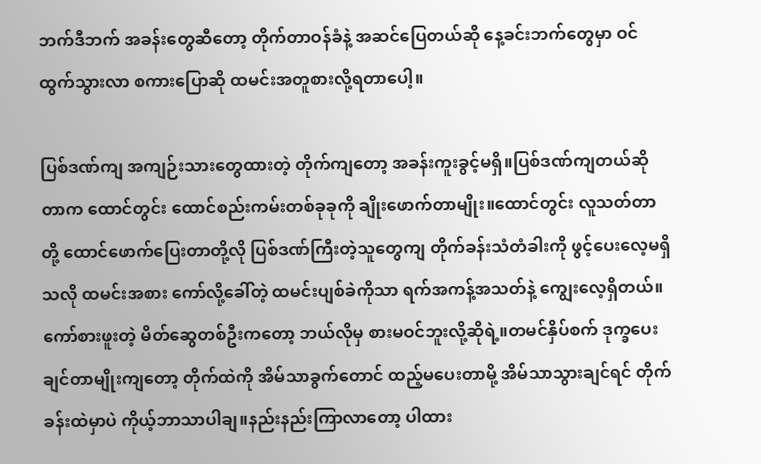ဘက်ဒီဘက် အခန်းတွေဆီတော့ တိုက်တာဝန်ခံနဲ့ အဆင်ပြေတယ်ဆို နေ့ခင်းဘက်တွေမှာ ဝင်ထွက်သွားလာ စကားပြောဆို ထမင်းအတူစားလို့ရတာပေါ့။

ပြစ်ဒဏ်ကျ အကျဉ်းသားတွေထားတဲ့ တိုက်ကျတော့ အခန်းကူးခွင့်မရှိ။ပြစ်ဒဏ်ကျတယ်ဆိုတာက ထောင်တွင်း ထောင်စည်းကမ်းတစ်ခုခုကို ချိုးဖောက်တာမျိုး။ထောင်တွင်း လူသတ်တာတို့ ထောင်ဖောက်ပြေးတာတို့လို ပြစ်ဒဏ်ကြီးတဲ့သူတွေကျ တိုက်ခန်းသံတံခါးကို ဖွင့်ပေးလေ့မရှိသလို ထမင်းအစား ကော်လို့ခေါ်တဲ့ ထမင်းပျစ်ခဲကိုသာ ရက်အကန့်အသတ်နဲ့ ကျွေးလေ့ရှိတယ်။ကော်စားဖူးတဲ့ မိတ်ဆွေတစ်ဦးကတော့ ဘယ်လိုမှ စားမဝင်ဘူးလို့ဆိုရဲ့။တမင်နှိပ်စက် ဒုက္ခပေးချင်တာမျိုးကျတော့ တိုက်ထဲကို အိမ်သာခွက်တောင် ထည့်မပေးတာမို့ အိမ်သာသွားချင်ရင် တိုက်ခန်းထဲမှာပဲ ကိုယ့်ဘာသာပါချ။နည်းနည်းကြာလာတော့ ပါထား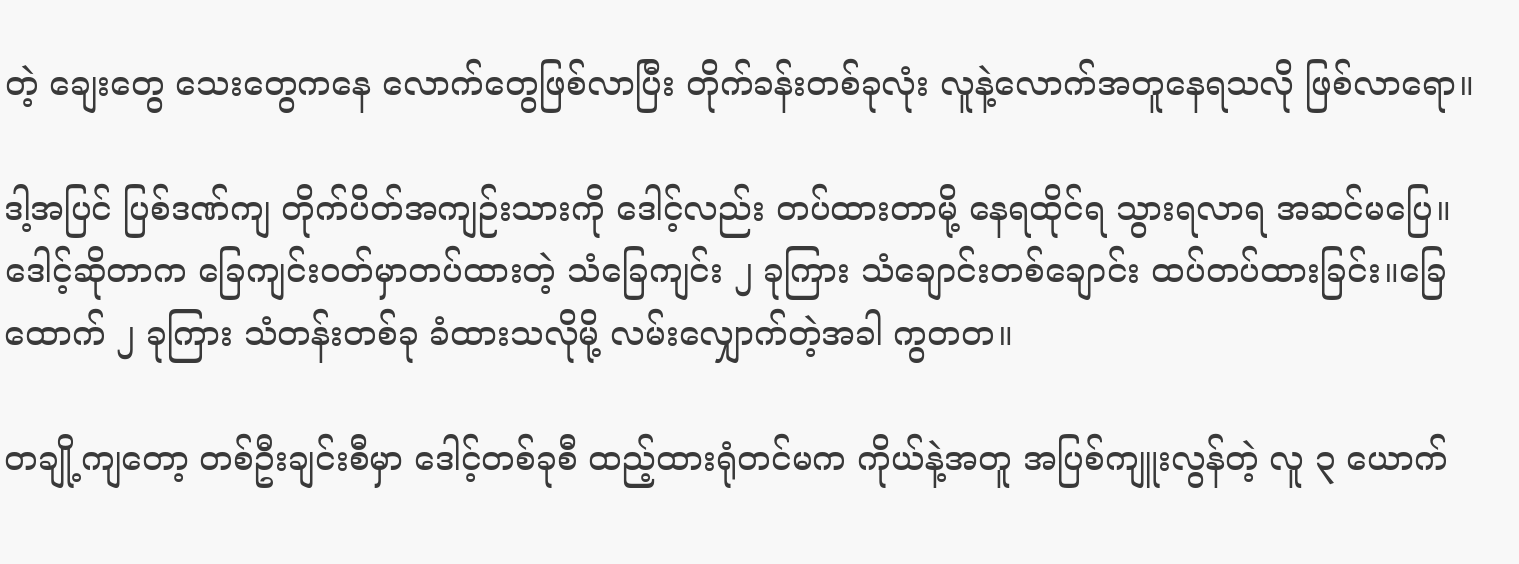တဲ့ ချေးတွေ သေးတွေကနေ လောက်တွေဖြစ်လာပြီး တိုက်ခန်းတစ်ခုလုံး လူနဲ့လောက်အတူနေရသလို ဖြစ်လာရော။

ဒါ့အပြင် ပြစ်ဒဏ်ကျ တိုက်ပိတ်အကျဉ်းသားကို ဒေါင့်လည်း တပ်ထားတာမို့ နေရထိုင်ရ သွားရလာရ အဆင်မပြေ။ဒေါင့်ဆိုတာက ခြေကျင်းဝတ်မှာတပ်ထားတဲ့ သံခြေကျင်း ၂ ခုကြား သံချောင်းတစ်ချောင်း ထပ်တပ်ထားခြင်း။ခြေထောက် ၂ ခုကြား သံတန်းတစ်ခု ခံထားသလိုမို့ လမ်းလျှောက်တဲ့အခါ ကွတတ။

တချို့ကျတော့ တစ်ဦးချင်းစီမှာ ဒေါင့်တစ်ခုစီ ထည့်ထားရုံတင်မက ကိုယ်နဲ့အတူ အပြစ်ကျူးလွန်တဲ့ လူ ၃ ယောက်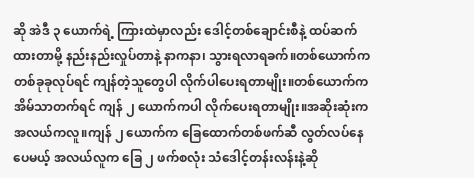ဆို အဲဒီ ၃ ယောက်ရဲ့ ကြားထဲမှာလည်း ဒေါင့်တစ်ချောင်းစီနဲ့ ထပ်ဆက်ထားတာမို့ နည်းနည်းလှုပ်တာနဲ့ နာကနာ၊ သွားရလာရခက်။တစ်ယောက်က တစ်ခုခုလုပ်ရင် ကျန်တဲ့သူတွေပါ လိုက်ပါပေးရတာမျိုး။တစ်ယောက်က အိမ်သာတက်ရင် ကျန် ၂ ယောက်ကပါ လိုက်ပေးရတာမျိုး။အဆိုးဆုံးက အလယ်ကလူ။ကျန် ၂ ယောက်က ခြေထောက်တစ်ဖက်ဆီ လွတ်လပ်နေပေမယ့် အလယ်လူက ခြေ ၂ ဖက်စလုံး သံဒေါင့်တန်းလန်းနဲ့ဆို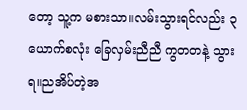တော့ သူ့က မစားသာ။လမ်းသွားရင်လည်း ၃ ယောက်စလုံး ခြေလှမ်းညီညီ ကွတတနဲ့ သွားရ။ညအိပ်တဲ့အ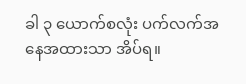ခါ ၃ ယောက်စလုံး ပက်လက်အနေအထားသာ အိပ်ရ။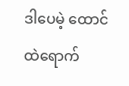ဒါပေမဲ့ ထောင်ထဲရောက်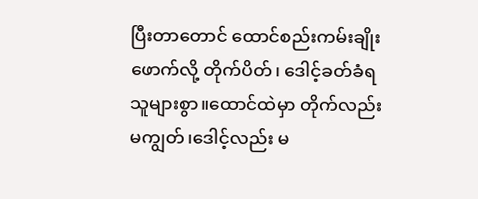ပြီးတာတောင် ထောင်စည်းကမ်းချိုးဖောက်လို့ တိုက်ပိတ်၊ ဒေါင့်ခတ်ခံရသူများစွာ။ထောင်ထဲမှာ တိုက်လည်းမကျွတ်၊ဒေါင့်လည်း မ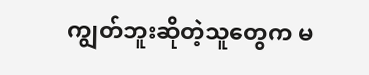ကျွတ်ဘူးဆိုတဲ့သူတွေက မ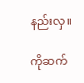နည်းလှ။

ကိုဆက်